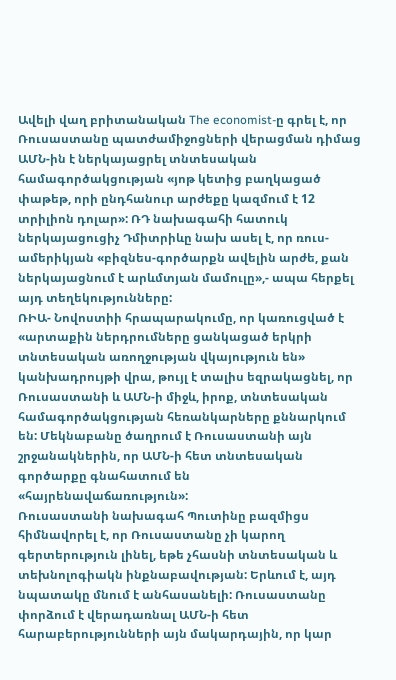Ավելի վաղ բրիտանական The economist-ը գրել է, որ Ռուսաստանը պատժամիջոցների վերացման դիմաց ԱՄՆ-ին է ներկայացրել տնտեսական համագործակցության «յոթ կետից բաղկացած փաթեթ, որի ընդհանուր արժեքը կազմում է 12 տրիլիոն դոլար»: ՌԴ նախագահի հատուկ ներկայացուցիչ Դմիտրիևը նախ ասել է, որ ռուս-ամերիկյան «բիզնես-գործարքն ավելին արժե, քան ներկայացնում է արևմտյան մամուլը»,- ապա հերքել այդ տեղեկությունները:
ՌԻԱ- Նովոստիի հրապարակումը, որ կառուցված է «արտաքին ներդրումները ցանկացած երկրի տնտեսական առողջության վկայություն են» կանխադրույթի վրա, թույլ է տալիս եզրակացնել, որ Ռուսաստանի և ԱՄՆ-ի միջև, իրոք, տնտեսական համագործակցության հեռանկարները քննարկում են: Մեկնաբանը ծաղրում է Ռուսաստանի այն շրջանակներին, որ ԱՄՆ-ի հետ տնտեսական գործարքը գնահատում են «հայրենավաճառություն»:
Ռուսաստանի նախագահ Պուտինը բազմիցս հիմնավորել է, որ Ռուսաստանը չի կարող գերտերություն լինել, եթե չհասնի տնտեսական և տեխնոլոգիակն ինքնաբավության: Երևում է, այդ նպատակը մնում է անհասանելի: Ռուսաստանը փորձում է վերադառնալ ԱՄՆ-ի հետ հարաբերությունների այն մակարդային, որ կար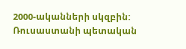2000-ականների սկզբին: Ռուսաստանի պետական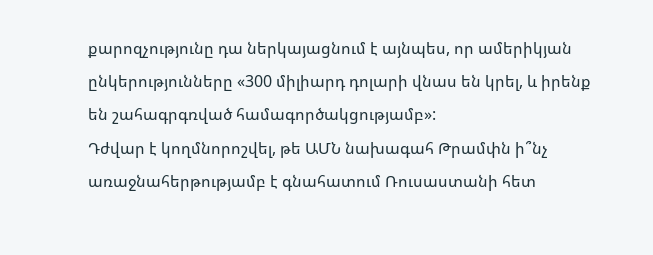քարոզչությունը դա ներկայացնում է այնպես, որ ամերիկյան ընկերությունները «300 միլիարդ դոլարի վնաս են կրել, և իրենք են շահագրգռված համագործակցությամբ»:
Դժվար է կողմնորոշվել, թե ԱՄՆ նախագահ Թրամփն ի՞նչ առաջնահերթությամբ է գնահատում Ռուսաստանի հետ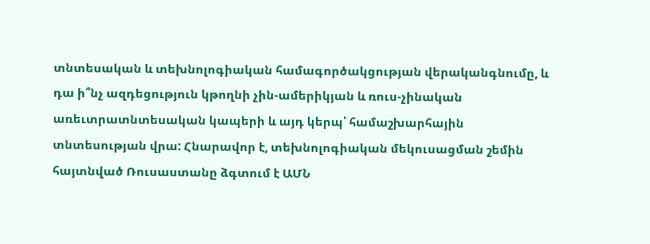տնտեսական և տեխնոլոգիական համագործակցության վերականգնումը, և դա ի՞նչ ազդեցություն կթողնի չին-ամերիկյան և ռուս-չինական առեւտրատնտեսական կապերի և այդ կերպ՝ համաշխարհային տնտեսության վրա: Հնարավոր է, տեխնոլոգիական մեկուսացման շեմին հայտնված Ռուսաստանը ձգտում է ԱՄՆ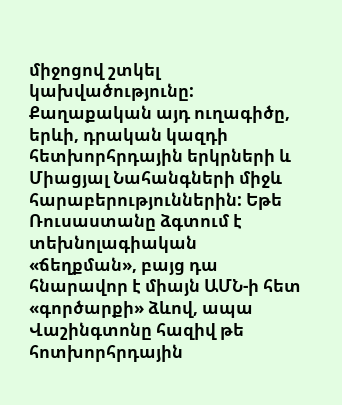միջոցով շտկել կախվածությունը: Քաղաքական այդ ուղագիծը, երևի, դրական կազդի հետխորհրդային երկրների և Միացյալ Նահանգների միջև հարաբերություններին: Եթե Ռուսաստանը ձգտում է տեխնոլագիական «ճեղքման», բայց դա հնարավոր է միայն ԱՄՆ-ի հետ «գործարքի» ձևով, ապա Վաշինգտոնը հազիվ թե հոտխորհրդային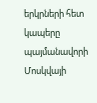երկրների հետ կապերը պայմանավորի Մոսկվայի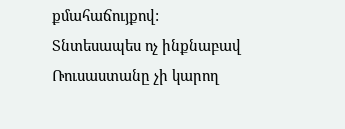քմահաճույքով: Տնտեսապես ոչ ինքնաբավ Ռուսաստանը չի կարող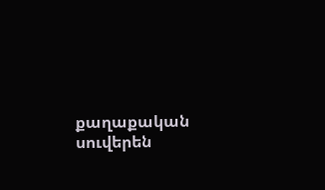քաղաքական սուվերեն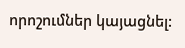որոշումներ կայացնել: